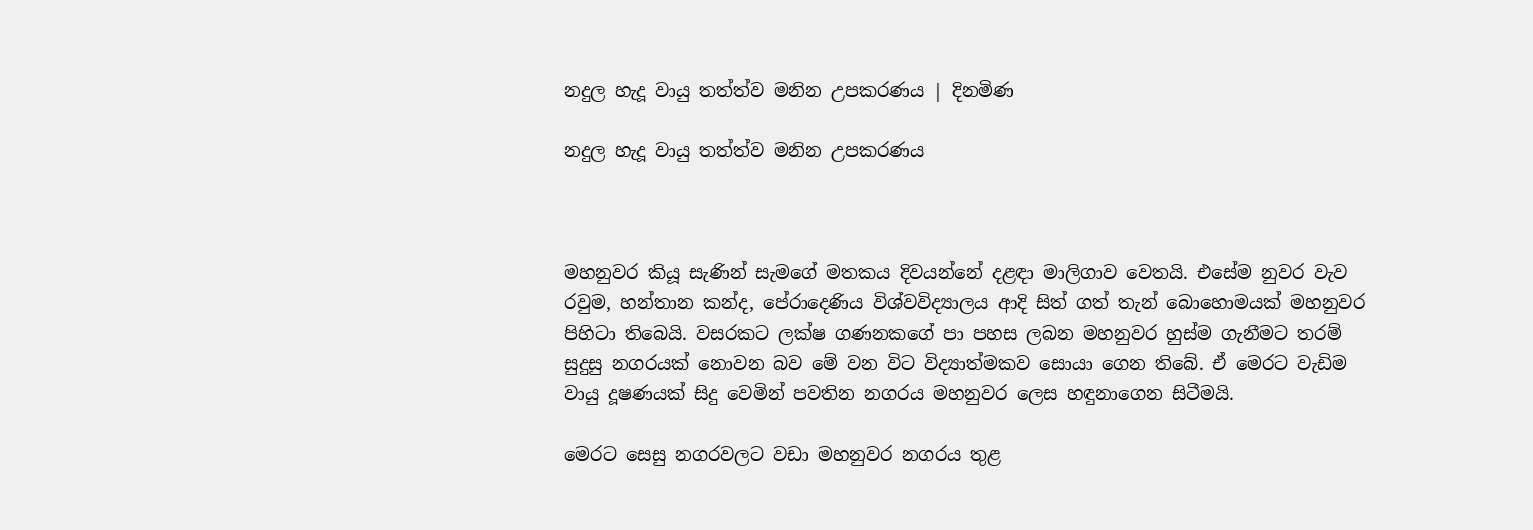නදුල හැදූ වායු තත්ත්ව මනින උපකරණය | දිනමිණ

නදුල හැදූ වායු තත්ත්ව මනින උපකරණය



මහනුවර කියූ සැණින් සැමගේ මතකය දිවයන්නේ දළඳා මාලිගාව වෙතයි. එසේම නුවර වැව රවුම, හන්තාන කන්ද, පේරාදෙණිය විශ්වවිද්‍යාලය ආදි සිත් ගත් තැන් බොහොමයක් මහනුවර පිහිටා තිබෙයි. වසරකට ලක්ෂ ගණනකගේ පා පහස ලබන මහනුවර හුස්ම ගැනීමට තරම් සුදුසු නගරයක් නොවන බව මේ වන විට විද්‍යාත්මකව සොයා ගෙන තිබේ. ඒ මෙරට වැඩිම වායු දූෂණයක් සිදු වෙමින් පවතින නගරය මහනුවර ලෙස හඳුනාගෙන සිටීමයි.

මෙරට සෙසු නගරවලට වඩා මහනුවර නගරය තුළ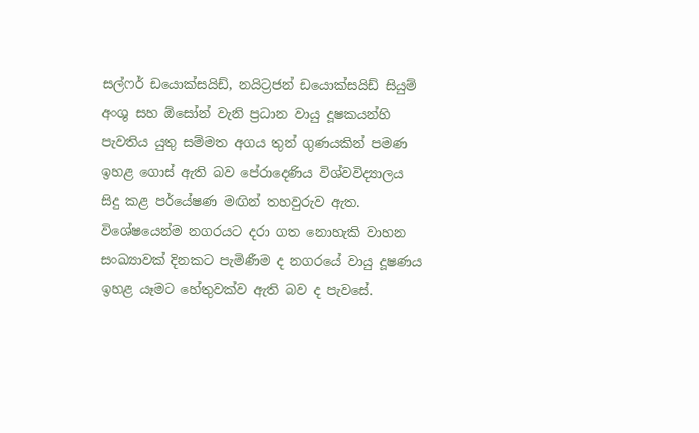සල්ෆර් ඩයොක්සයිඩ්, නයිට්‍රජන් ඩයොක්සයිඩ් සියුම් අංශු සහ ඕසෝන් වැනි ප්‍රධාන වායු දූෂකයන්හි පැවතිය යුතු සම්මත අගය තුන් ගුණයකින් පමණ ඉහළ ගොස් ඇති බව පේරාදෙණිය විශ්වවිද්‍යාලය සිදු කළ පර්යේෂණ මඟින් තහවුරුව ඇත. විශේෂයෙන්ම නගරයට දරා ගත නොහැකි වාහන සංඛ්‍යාවක් දිනකට පැමිණීම ද නගරයේ වායු දූෂණය ඉහළ යෑමට හේතුවක්ව ඇති බව ද පැවසේ.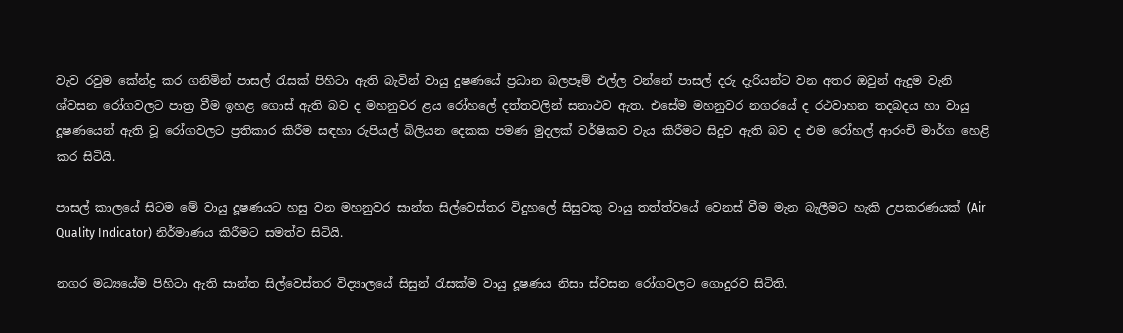වැව රවුම කේන්ද්‍ර කර ගනිමින් පාසල් රැසක් පිහිටා ඇති බැවින් වායු දුෂණයේ ප්‍රධාන බලපෑම් එල්ල වන්නේ පාසල් දරු දැරියන්ට වන අතර ඔවුන් ඇදුම වැනි ශ්වසන රෝගවලට පාත්‍ර වීම ඉහළ ගොස් ඇති බව ද මහනුවර ළය රෝහලේ දත්තවලින් සනාථව ඇත. එසේම මහනුවර නගරයේ ද රථවාහන තදබදය හා වායු දූෂණයෙන් ඇති වූ රෝගවලට ප්‍රතිකාර කිරීම සඳහා රුපියල් බිලියන දෙකක පමණ මුදලක් වර්ෂිකව වැය කිරීමට සිදුව ඇති බව ද එම රෝහල් ආරංචි මාර්ග හෙළි කර සිටියි.

පාසල් කාලයේ සිටම මේ වායු දූෂණයට හසු වන මහනුවර සාන්ත සිල්වෙස්තර විදුහලේ සිසුවකු වායු තත්ත්වයේ වෙනස් වීම මැන බැලීමට හැකි උපකරණයක් (Air Quality Indicator) නිර්මාණය කිරීමට සමත්ව සිටියි.

නගර මධ්‍යයේම පිහිටා ඇති සාන්ත සිල්වෙස්තර විද්‍යාලයේ සිසුන් රැසක්ම වායු දූෂණය නිසා ස්වසන රෝගවලට ගොදුරව සිටිති.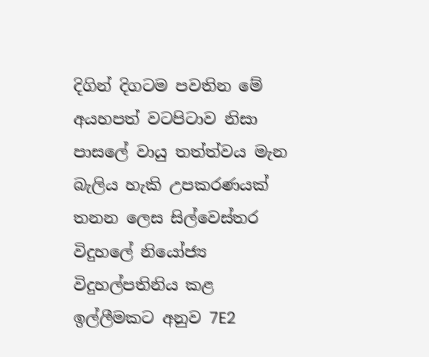දිගින් දිගටම පවතින මේ අයහපත් වටපිටාව නිසා පාසලේ වායු තත්ත්වය මැන බැලිය හැකි උපකරණයක් තනන ලෙස සිල්වෙස්තර විදුහලේ නියෝජ්‍ය විදුහල්පතිනිය කළ ඉල්ලීමකට අනුව 7E2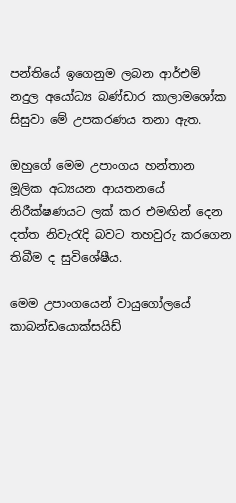පන්තියේ ඉගෙනුම ලබන ආර්එම් නදුල අයෝධ්‍ය බණ්ඩාර කාලාමශෝක සිසුවා මේ උපකරණය තනා ඇත.

ඔහුගේ මෙම උපාංගය හන්තාන මූලික අධ්‍යයන ආයතනයේ නිරීක්ෂණයට ලක් කර එමඟින් දෙන දත්ත නිවැ‍රැදි බවට තහවුරු කරගෙන තිබීම ද සුවිශේෂීය.

මෙම උපාංගයෙන් වායුගෝලයේ කාබන්ඩයොක්සයිඩ්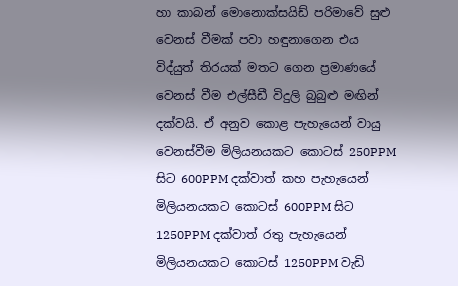හා කාබන් මොනොක්සයිඩ් පරිමාවේ සුළු වෙනස් වීමක් පවා හඳුනාගෙන එය විද්යුත් තිරයක් මතට ගෙන ප්‍රමාණයේ වෙනස් වීම එල්සීඩී විදුලි බුබුළු මඟින් දක්වයි. ඒ අනුව කොළ පැහැයෙන් වායු වෙනස්වීම මිලියනයකට කොටස් 250PPM සිට 600PPM දක්වාත් කහ පැහැයෙන් මිලියනයකට කොටස් 600PPM සිට 1250PPM දක්වාත් රතු පැහැයෙන් මිලියනයකට කොටස් 1250PPM වැඩි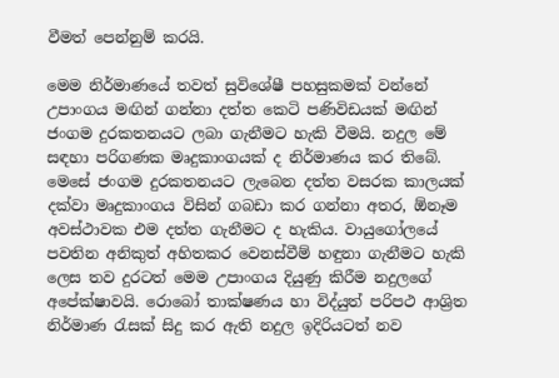වීමත් පෙන්නුම් කරයි.

මෙම නිර්මාණයේ තවත් සුවිශේෂී පහසුකමක් වන්නේ උපාංගය මඟින් ගන්නා දත්ත කෙටි පණිවිඩයක් මඟින් ජංගම දුරකතනයට ලබා ගැනීමට හැකි වීමයි. නදුල මේ සඳහා පරිගණක මෘදුකාංගයක් ද නිර්මාණය කර තිබේ. මෙසේ ජංගම දුරකතනයට ලැබෙන දත්ත වසරක කාලයක් දක්වා මෘදුකාංගය විසින් ගබඩා කර ගන්නා අතර, ඕනෑම අවස්ථාවක එම දත්ත ගැනීමට ද හැකිය. වායුගෝලයේ පවතින අනිකුත් අහිතකර වෙනස්වීම් හඳුනා ගැනීමට හැකි ලෙස තව දුරටත් මෙම උපාංගය දියුණු කිරීම නදුලගේ අපේක්ෂාවයි. රොබෝ තාක්ෂණය හා විද්යුත් පරිපථ ආශ්‍රිත නිර්මාණ රැසක් සිදු කර ඇති නදුල ඉදිරියටත් නව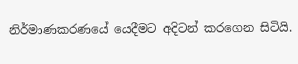නිර්මාණකරණයේ යෙදීමට අදිටන් කරගෙන සිටියි.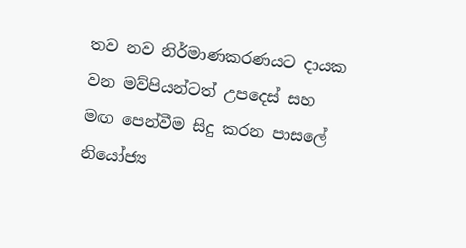තව නව නිර්මාණකරණයට දායක වන මව්පියන්ටත් උපදෙස් සහ මඟ පෙන්වීම සිදු කරන පාසලේ නියෝජ්‍ය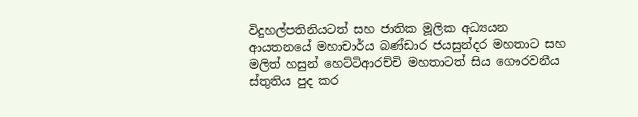විදුහල්පතිනියටත් සහ ජාතික මූලික අධ්‍යයන ආයතනයේ මහාචාර්ය බණ්ඩාර ජයසුන්දර මහතාට සහ මලිත් හසුන් හෙට්ටිආරච්චි මහතාටත් සිය ගෞරවනීය ස්තුතිය පුද කර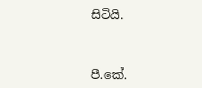සිටියි.



පී.කේ.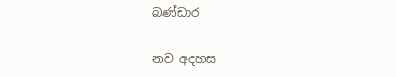බණ්ඩාර

නව අදහස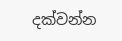දක්වන්න